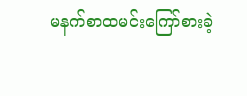မနက်စာထမင်းကြော်စားခဲ့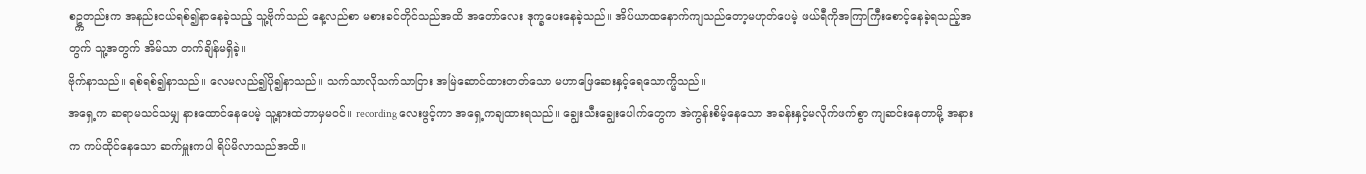စဥ္ကတည်းက အနည်းငယ်ရစ်၍နာနေခဲ့သည့် သူ့ဗိုက်သည် နေ့လည်စာ မစားခင်တိုင်သည်အထိ အတော်လေး ဒုက္ခပေးနေခဲ့သည်။ အိပ်ယာထနောက်ကျသည်တော့မဟုတ်ပေမဲ့ ဖယ်ရီကိုအကြာကြီးစောင့်နေခဲ့ရသည့်အတွက် သူ့အတွက် အိမ်သာ တက်ချိန်မရှိခဲ့။
ဗိုက်နာသည်။ ရစ်ရစ်၍နာသည်။ လေမလည်၍ပို၍နာသည်။ သက်သာလိုသက်သာငြား အမြဲဆောင်ထားတတ်သော မဟာဖြေဆေးနှင့်ရေသောက္မိသည်။
အရှေ့က ဆရာမသင်သမျှ နားထောင်နေပေမဲ့ သူ့နားထဲဘာမှမဝင်။ recording လေးဖွင့်ကာ အရှေ့ကချထားရသည်။ ချွေးသီးချွေးပေါက်တွေက အဲကွန်းစိမ့်နေသော အခန်းနှင့်မလိုက်ဖက်စွာ ကျဆင်းနေတာမို့ အနားက ကပ်ထိုင်နေသော ဆက်မှူးကပါ ရိပ်မိလာသည်အထိ။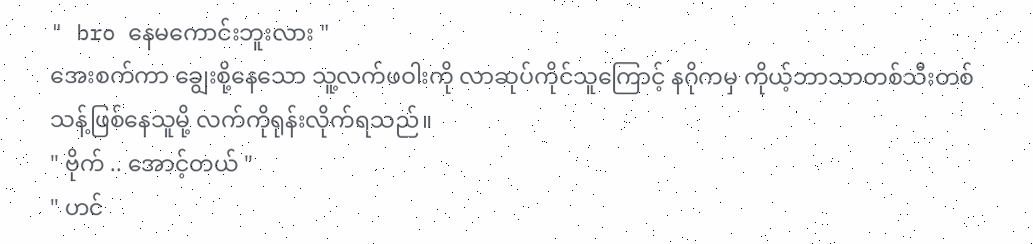" bro နေမကောင်းဘူးလား "
အေးစက်ကာ ချွေးစို့နေသော သူ့လက်ဖဝါးကို လာဆုပ်ကိုင်သူကြောင့် နဂိုကမှ ကိုယ့်ဘာသာတစ်သီးတစ်သန့်ဖြစ်နေသူမို့ လက်ကိုရုန်းလိုက်ရသည်။
" ဗိုက် .. အောင့်တယ် "
" ဟင်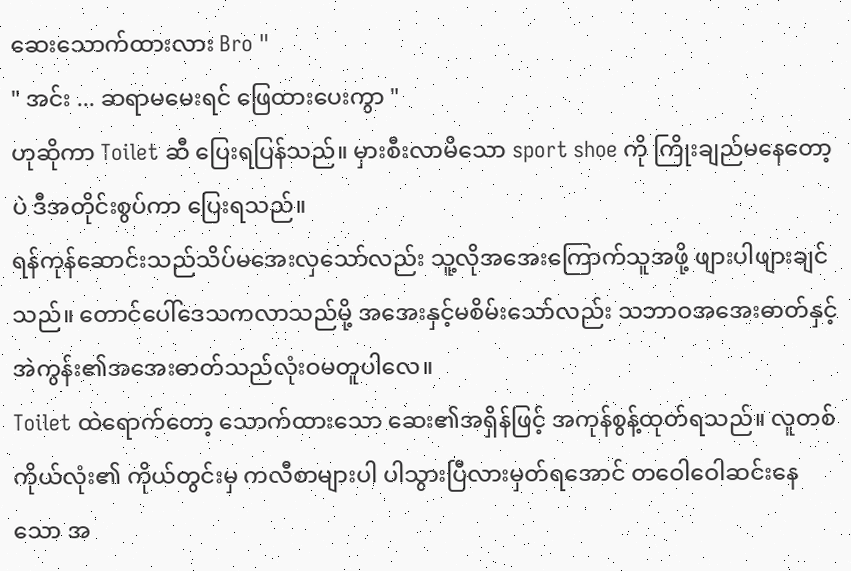ဆေးသောက်ထားလား Bro "
" အင်း ... ဆရာမမေးရင် ဖြေထားပေးကွာ "
ဟုဆိုကာ Toilet ဆီ ပြေးရပြန်သည်။ မှားစီးလာမိသော sport shoe ကို ကြိုးချည်မနေတော့ပဲ ဒီအတိုင်းစွပ်ကာ ပြေးရသည်။
ရန်ကုန်ဆောင်းသည်သိပ်မအေးလှသော်လည်း သူ့လိုအအေးကြောက်သူအဖို့ ဖျားပါဖျားချင်သည်။ တောင်ပေါ်ဒေသကလာသည်မို့ အအေးနှင့်မစိမ်းသော်လည်း သဘာဝအအေးဓာတ်နှင့် အဲကွန်း၏အအေးဓာတ်သည်လုံးဝမတူပါလေ။
Toilet ထဲရောက်တော့ သောက်ထားသော ဆေး၏အရှိန်ဖြင့် အကုန်စွန့်ထုတ်ရသည်။ လူတစ်ကိုယ်လုံး၏ ကိုယ်တွင်းမှ ကလီစာများပါ ပါသွားပြီလားမှတ်ရအောင် တဝေါဝေါဆင်းနေသော အ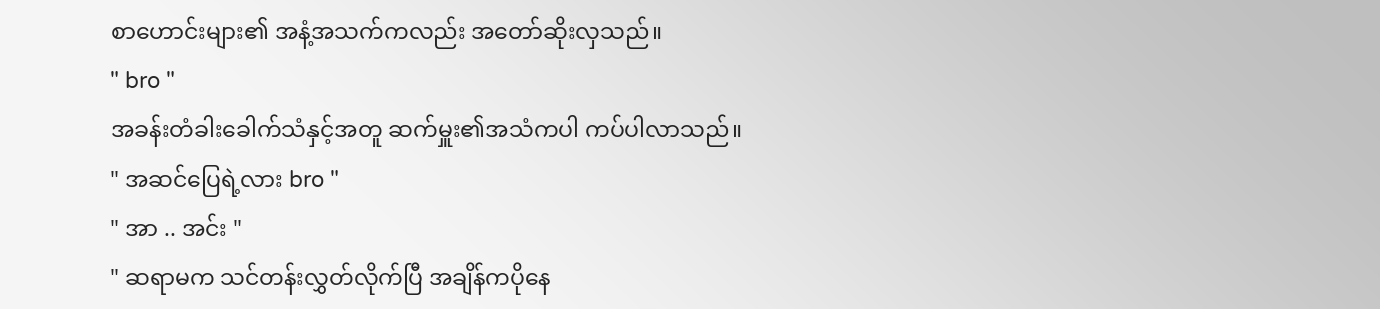စာဟောင်းများ၏ အနံ့အသက်ကလည်း အတော်ဆိုးလှသည်။
" bro "
အခန်းတံခါးခေါက်သံနှင့်အတူ ဆက်မှူး၏အသံကပါ ကပ်ပါလာသည်။
" အဆင်ပြေရဲ့လား bro "
" အာ .. အင်း "
" ဆရာမက သင်တန်းလွှတ်လိုက်ပြီ အချိန်ကပိုနေ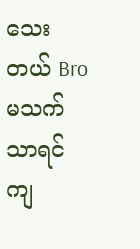သေးတယ် Bro မသက်သာရင် ကျ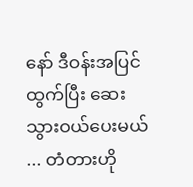နော် ဒီဝန်းအပြင်ထွက်ပြီး ဆေးသွားဝယ်ပေးမယ် ... တံတားဟို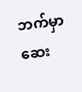ဘက်မှာ ဆေး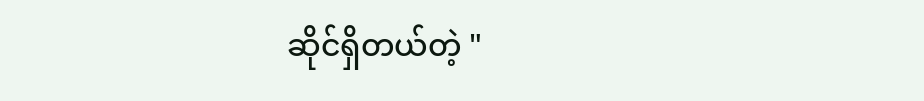ဆိုင်ရှိတယ်တဲ့ "